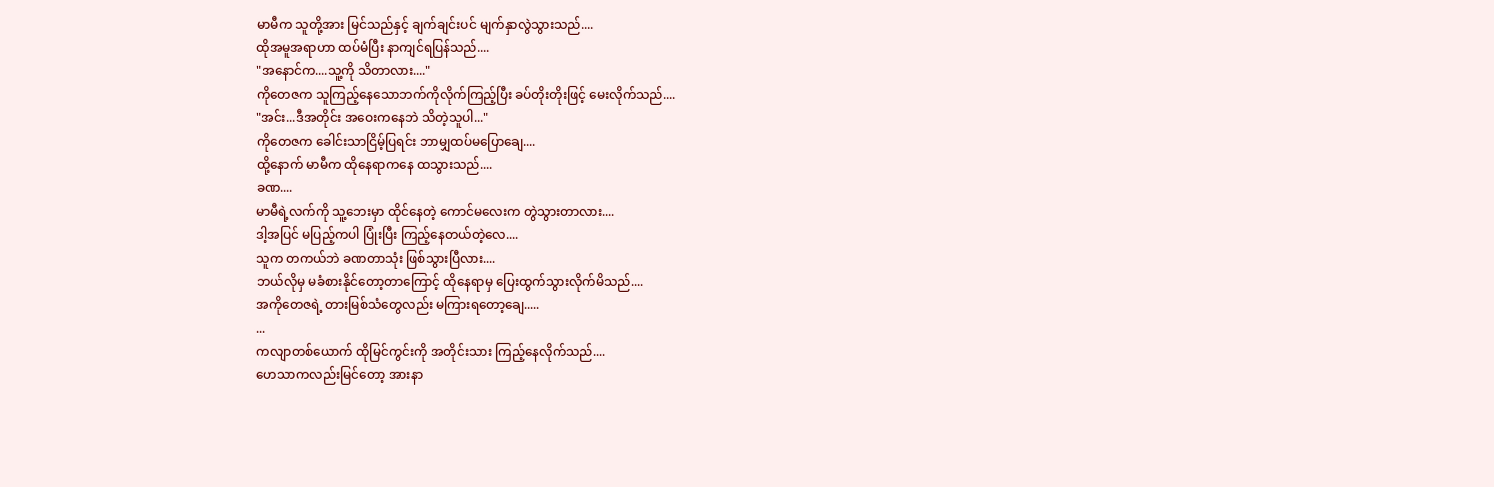မာမီက သူတို့အား မြင်သည်နှင့် ချက်ချင်းပင် မျက်နှာလွဲသွားသည်....
ထိုအမူအရာဟာ ထပ်မံပြီး နာကျင်ရပြန်သည်....
"အနောင်က....သူ့ကို သိတာလား...."
ကိုတေဇက သူကြည့်နေသောဘက်ကိုလိုက်ကြည့်ပြီး ခပ်တိုးတိုးဖြင့် မေးလိုက်သည်....
"အင်း...ဒီအတိုင်း အဝေးကနေဘဲ သိတဲ့သူပါ..."
ကိုတေဇက ခေါင်းသာငြိမ့်ပြရင်း ဘာမျှထပ်မပြောချေ....
ထို့နောက် မာမီက ထိုနေရာကနေ ထသွားသည်....
ခဏ....
မာမီရဲ့လက်ကို သူ့ဘေးမှာ ထိုင်နေတဲ့ ကောင်မလေးက တွဲသွားတာလား....
ဒါ့အပြင် မပြည့်ကပါ ပြုံးပြီး ကြည့်နေတယ်တဲ့လေ....
သူက တကယ်ဘဲ ခဏတာသုံး ဖြစ်သွားပြီလား....
ဘယ်လိုမှ မခံစားနိုင်တော့တာကြောင့် ထိုနေရာမှ ပြေးထွက်သွားလိုက်မိသည်....
အကိုတေဇရဲ့ တားမြစ်သံတွေလည်း မကြားရတော့ချေ.....
...
ကလျာတစ်ယောက် ထိုမြင်ကွင်းကို အတိုင်းသား ကြည့်နေလိုက်သည်....
ဟေသာကလည်းမြင်တော့ အားနာ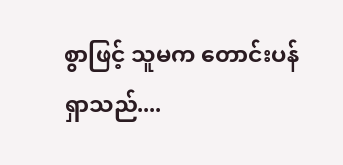စွာဖြင့် သူမက တောင်းပန်ရှာသည်....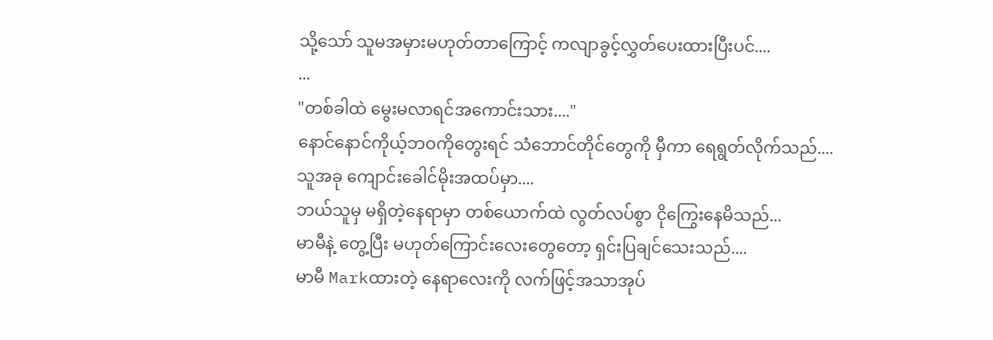သို့သော် သူမအမှားမဟုတ်တာကြောင့် ကလျာခွင့်လွှတ်ပေးထားပြီးပင်....
...
"တစ်ခါထဲ မွေးမလာရင်အကောင်းသား...."
နောင်နောင်ကိုယ့်ဘဝကိုတွေးရင် သံဘောင်တိုင်တွေကို မှီကာ ရေရွတ်လိုက်သည်....
သူအခု ကျောင်းခေါင်မိုးအထပ်မှာ....
ဘယ်သူမှ မရှိတဲ့နေရာမှာ တစ်ယောက်ထဲ လွတ်လပ်စွာ ငိုကြွေးနေမိသည်...
မာမီနဲ့ တွေ့ပြီး မဟုတ်ကြောင်းလေးတွေတော့ ရှင်းပြချင်သေးသည်....
မာမီ Markထားတဲ့ နေရာလေးကို လက်ဖြင့်အသာအုပ်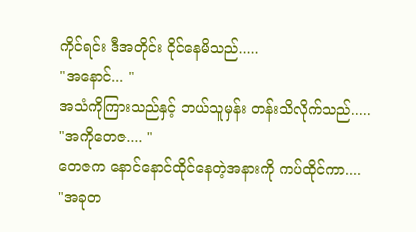ကိုင်ရင်း ဒီအတိုင်း ငိုင်နေမိသည်.....
"အနောင်... "
အသံကိုကြားသည်နှင့် ဘယ်သူမှန်း တန်းသိလိုက်သည်.....
"အကိုတေဇ.... "
တေဇက နောင်နောင်ထိုင်နေတဲ့အနားကို ကပ်ထိုင်ကာ....
"အခုတ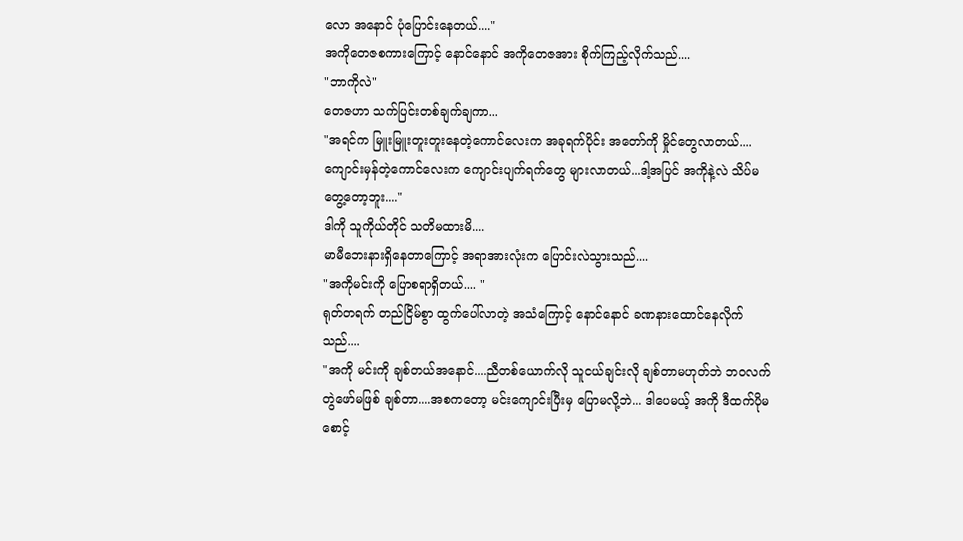လော အနောင် ပုံပြောင်းနေတယ်...."
အကိုတေဇစကားကြောင့် နောင်နောင် အကိုတေဇအား စိုက်ကြည့်လိုက်သည်....
"ဘာကိုလဲ"
တေဇဟာ သက်ပြင်းတစ်ချက်ချကာ...
"အရင်က မြူးမြူးတူးတူးနေတဲ့ကောင်လေးက အခုရက်ပိုင်း အတော်ကို မှိုင်တွေလာတယ်....ကျောင်းမှန်တဲ့ကောင်လေးက ကျောင်းပျက်ရက်တွေ များလာတယ်...ဒါ့အပြင် အကိုနဲ့လဲ သိပ်မတွေ့တော့ဘူး...."
ဒါကို သူကိုယ်တိုင် သတိမထားမိ....
မာမီဘေးနားရှိနေတာကြောင့် အရာအားလုံးက ပြောင်းလဲသွားသည်....
"အကိုမင်းကို ပြောစရာရှိတယ်.... "
ရုတ်တရက် တည်ငြိမ်စွာ ထွက်ပေါ်လာတဲ့ အသံကြောင့် နောင်နောင် ခဏနားထောင်နေလိုက်သည်....
"အကို မင်းကို ချစ်တယ်အနောင်....ညီတစ်ယောက်လို သူငယ်ချင်းလို ချစ်တာမဟုတ်ဘဲ ဘဝလက်တွဲဖော်မဖြစ် ချစ်တာ....အစကတော့ မင်းကျောင်းပြီးမှ ပြောမလို့ဘဲ... ဒါပေမယ့် အကို ဒီထက်ပိုမစောင့်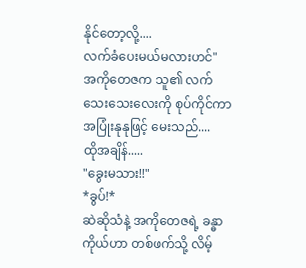နိုင်တော့လို့....
လက်ခံပေးမယ်မလားဟင်"
အကိုတေဇက သူ၏ လက်သေးသေးလေးကို စုပ်ကိုင်ကာ အပြုံးနုနုဖြင့် မေးသည်....
ထိုအချိန်.....
"ခွေးမသား!!"
*ခွပ်!*
ဆဲဆိုသံနဲ့ အကိုတေဇရဲ့ ခန္ဓာကိုယ်ဟာ တစ်ဖက်သို့ လိမ့်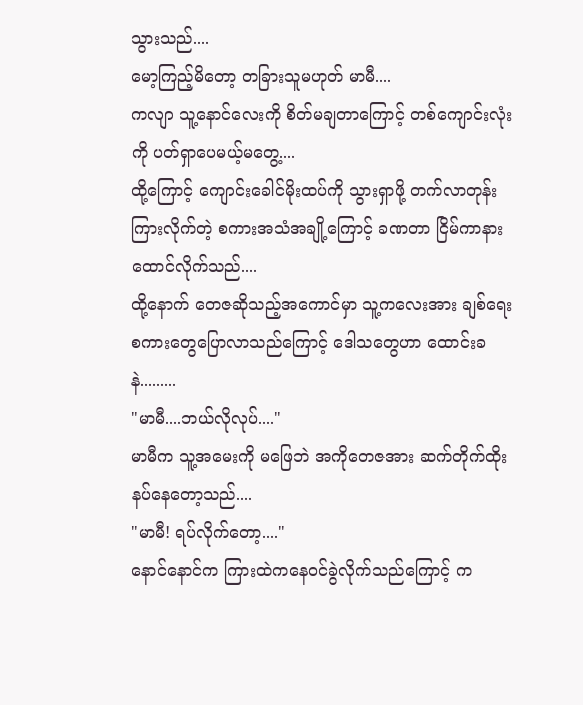သွားသည်....
မော့ကြည့်မိတော့ တခြားသူမဟုတ် မာမီ....
ကလျာ သူ့နောင်လေးကို စိတ်မချတာကြောင့် တစ်ကျောင်းလုံးကို ပတ်ရှာပေမယ့်မတွေ့....
ထို့ကြောင့် ကျောင်းခေါင်မိုးထပ်ကို သွားရှာဖို့ တက်လာတုန်း ကြားလိုက်တဲ့ စကားအသံအချို့ကြောင့် ခဏတာ ငြိမ်ကာနားထောင်လိုက်သည်....
ထို့နောက် တေဇဆိုသည့်အကောင်မှာ သူ့ကလေးအား ချစ်ရေးစကားတွေပြောလာသည်ကြောင့် ဒေါသတွေဟာ ထောင်းခနဲ.........
"မာမီ....ဘယ်လိုလုပ်...."
မာမီက သူ့အမေးကို မဖြေဘဲ အကိုတေဇအား ဆက်တိုက်ထိုးနပ်နေတော့သည်....
"မာမီ! ရပ်လိုက်တော့...."
နောင်နောင်က ကြားထဲကနေဝင်ခွဲလိုက်သည်ကြောင့် က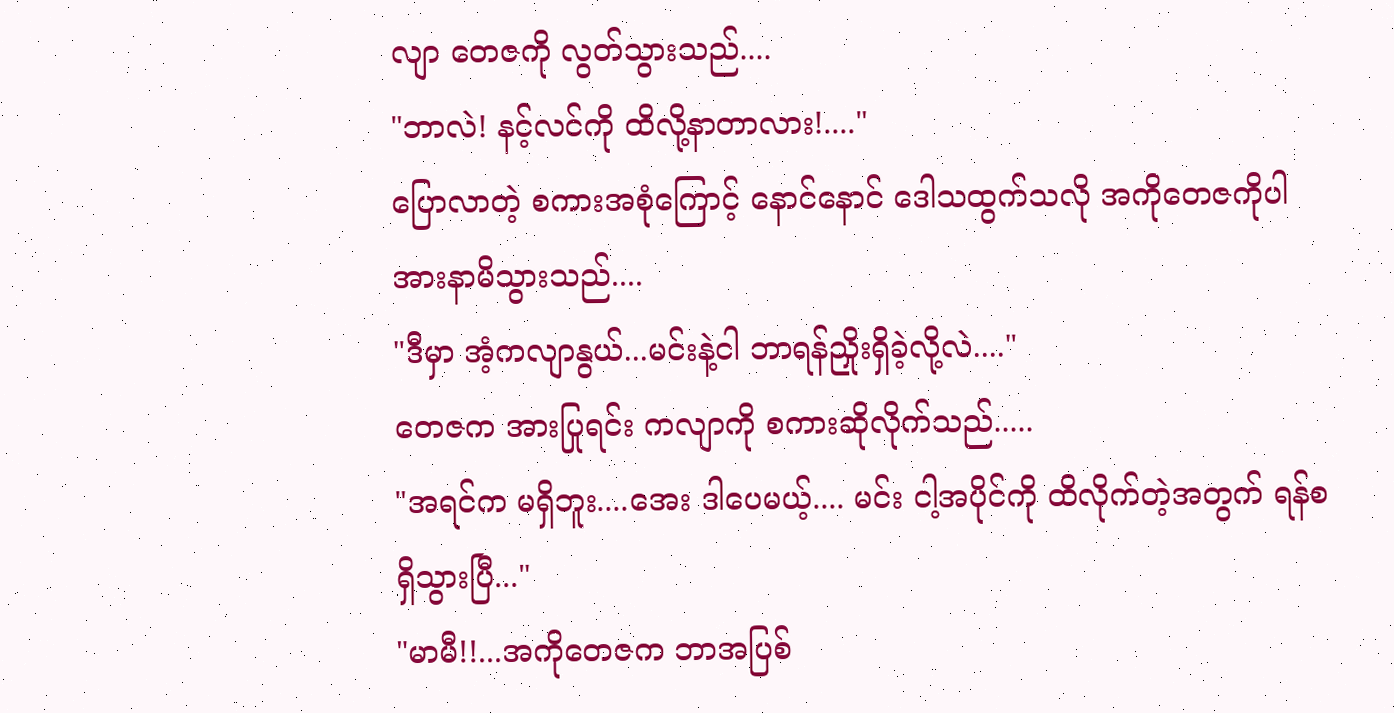လျာ တေဇကို လွတ်သွားသည်....
"ဘာလဲ! နင့်လင်ကို ထိလို့နာတာလား!...."
ပြောလာတဲ့ စကားအစုံကြောင့် နောင်နောင် ဒေါသထွက်သလို အကိုတေဇကိုပါ အားနာမိသွားသည်....
"ဒီမှာ အံ့ကလျာနွယ်...မင်းနဲ့ငါ ဘာရန်ညှိုးရှိခဲ့လို့လဲ...."
တေဇက အားပြုရင်း ကလျာကို စကားဆိုလိုက်သည်.....
"အရင်က မရှိဘူး....အေး ဒါပေမယ့်.... မင်း ငါ့အပိုင်ကို ထိလိုက်တဲ့အတွက် ရန်စရှိသွားပြီ..."
"မာမီ!!...အကိုတေဇက ဘာအပြစ်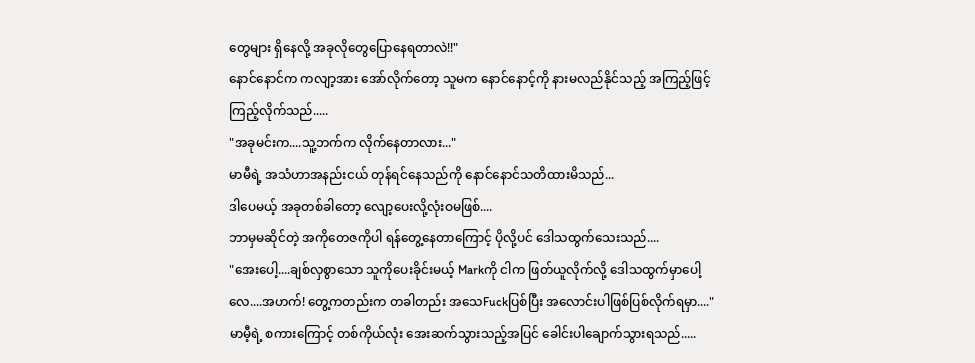တွေများ ရှိနေလို့ အခုလိုတွေပြောနေရတာလဲ!!"
နောင်နောင်က ကလျာ့အား အော်လိုက်တော့ သူမက နောင်နောင့်ကို နားမလည်နိုင်သည့် အကြည့်ဖြင့် ကြည့်လိုက်သည်.....
"အခုမင်းက....သူ့ဘက်က လိုက်နေတာလား..."
မာမီရဲ့ အသံဟာအနည်းငယ် တုန်ရင်နေသည်ကို နောင်နောင်သတိထားမိသည်...
ဒါပေမယ့် အခုတစ်ခါတော့ လျော့ပေးလို့လုံးဝမဖြစ်....
ဘာမှမဆိုင်တဲ့ အကိုတေဇကိုပါ ရန်တွေ့နေတာကြောင့် ပိုလို့ပင် ဒေါသထွက်သေးသည်....
"အေးပေါ့....ချစ်လှစွာသော သူကိုပေးခိုင်းမယ့် Markကို ငါက ဖြတ်ယူလိုက်လို့ ဒေါသထွက်မှာပေါ့လေ....အဟက်! တွေ့ကတည်းက တခါတည်း အသေFuckပြစ်ပြီး အလောင်းပါဖြစ်ပြစ်လိုက်ရမှာ...."
မာမီ့ရဲ့ စကားကြောင့် တစ်ကိုယ်လုံး အေးဆက်သွားသည့်အပြင် ခေါင်းပါချောက်သွားရသည်.....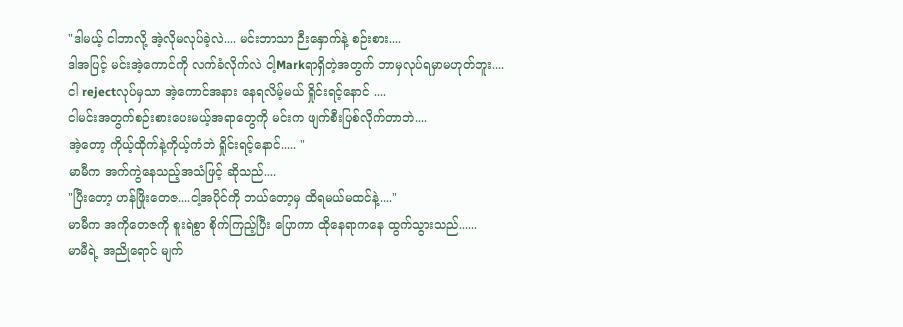"ဒါမယ့် ငါဘာလို့ အဲ့လိုမလုပ်ခဲ့လဲ.... မင်းဘာသာ ဉီးနှောက်နဲ့ စဉ်းစား....
ဒါအပြင့် မင်းအဲ့ကောင်ကို လက်ခံလိုက်လဲ ငါ့Markရာရှိတဲ့အတွက် ဘာမှလုပ်ရမှာမဟုတ်ဘူး....
ငါ rejectလုပ်မှသာ အဲ့ကောင်အနား နေရလိမ့်မယ် ရှိုင်းရင့်နောင် ....
ငါမင်းအတွက်စဉ်းစားပေးမယ့်အရာတွေကို မင်းက ဖျက်စီးပြစ်လိုက်တာဘဲ....
အဲ့တော့ ကိုယ့်ထိုက်နဲ့ကိုယ့်ကံဘဲ ရှိုင်းရင့်နောင်..... "
မာမီက အက်ကွဲနေသည့်အသံဖြင့် ဆိုသည်....
"ပြီးတော့ ဟန်ဖြိုးတေဇ....ငါ့အပိုင်ကို ဘယ်တော့မှ ထိရမယ်မထင်နဲ့...."
မာမီက အကိုတေဇကို စူးရဲစွာ စိုက်ကြည့်ပြီး ပြောကာ ထိုနေရာကနေ ထွက်သွားသည်......
မာမီရဲ့ အညိုရောင် မျက်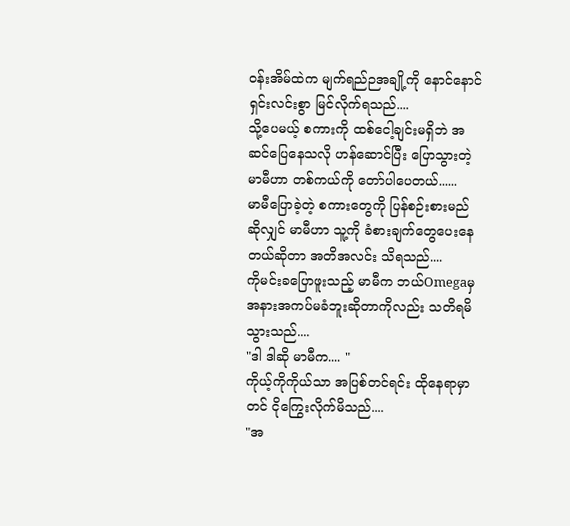ဝန်းအိမ်ထဲက မျက်ရည်ဉအချို့ကို နောင်နောင် ရှင်းလင်းစွာ မြင်လိုက်ရသည်....
သို့ပေမယ့် စကားကို ထစ်ငေါ့ချင်းမရှိဘဲ အဆင်ပြေနေသလို ဟန်ဆောင်ပြီး ပြောသွားတဲ့ မာမီဟာ တစ်ကယ်ကို တော်ပါပေတယ်......
မာမီပြောခဲ့တဲ့ စကားတွေကို ပြန်စဉ်းစားမည် ဆိုလျှင် မာမီဟာ သူ့ကို ခံစားချက်တွေပေးနေတယ်ဆိုတာ အတိအလင်း သိရသည်....
ကိုမင်းခပြောဖူးသည့် မာမီက ဘယ်Omegaမှ အနားအကပ်မခံဘူးဆိုတာကိုလည်း သတိရမိသွားသည်....
"ဒါ ဒါဆို မာမီက.... "
ကိုယ့်ကိုကိုယ်သာ အပြစ်တင်ရင်း ထိုနေရာမှာတင် ငိုကြွေးလိုက်မိသည်....
"အ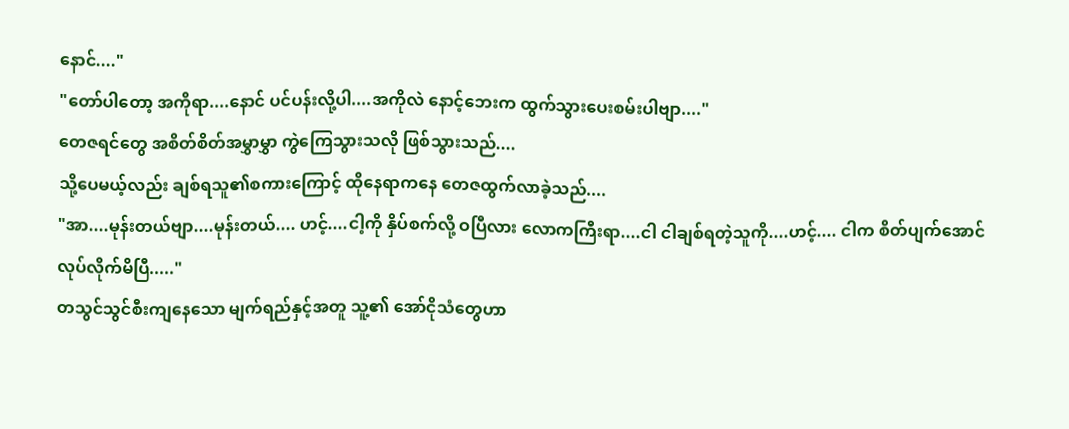နောင်...."
"တော်ပါတော့ အကိုရာ....နောင် ပင်ပန်းလို့ပါ....အကိုလဲ နောင့်ဘေးက ထွက်သွားပေးစမ်းပါဗျာ...."
တေဇရင်တွေ အစိတ်စိတ်အမွှာမွှာ ကွဲကြေသွားသလို ဖြစ်သွားသည်....
သို့ပေမယ့်လည်း ချစ်ရသူ၏စကားကြောင့် ထိုနေရာကနေ တေဇထွက်လာခဲ့သည်....
"အာ....မုန်းတယ်ဗျာ....မုန်းတယ်.... ဟင့်....ငါ့ကို နှိပ်စက်လို့ ဝပြီလား လောကကြီးရာ....ငါ ငါချစ်ရတဲ့သူကို....ဟင့်.... ငါက စိတ်ပျက်အောင် လုပ်လိုက်မိပြီ....."
တသွင်သွင်စီးကျနေသော မျက်ရည်နှင့်အတူ သူ့၏ အော်ငိုသံတွေဟာ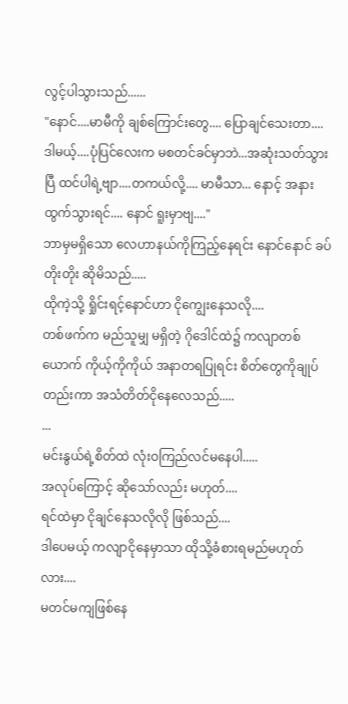လွင့်ပါသွားသည်......
"နောင်....မာမီကို ချစ်ကြောင်းတွေ.... ပြောချင်သေးတာ....ဒါမယ့်....ပုံပြင်လေးက မစတင်ခင်မှာဘဲ...အဆုံးသတ်သွားပြီ ထင်ပါရဲ့ဗျာ....တကယ်လို့.... မာမီသာ... နောင့် အနား ထွက်သွားရင်.... နောင် ရူးမှာဗျ...."
ဘာမှမရှိသော လေဟာနယ်ကိုကြည့်နေရင်း နောင်နောင် ခပ်တိုးတိုး ဆိုမိသည်.....
ထိုကဲ့သို့ ရှိုင်းရင့်နောင်ဟာ ငိုကျွေးနေသလို....
တစ်ဖက်က မည်သူမျှ မရှိတဲ့ ဂိုဒေါင်ထဲ၌ ကလျာတစ်ယောက် ကိုယ့်ကိုကိုယ် အနာတရပြုရင်း စိတ်တွေကိုချုပ်တည်းကာ အသံတိတ်ငိုနေလေသည်.....
...
မင်းနွယ်ရဲ့စိတ်ထဲ လုံးဝကြည်လင်မနေပါ.....
အလုပ်ကြောင့် ဆိုသော်လည်း မဟုတ်....
ရင်ထဲမှာ ငိုချင်နေသလိုလို ဖြစ်သည်....
ဒါပေမယ့် ကလျာငိုနေမှာသာ ထိုသို့ခံစားရမည်မဟုတ်လား....
မတင်မကျဖြစ်နေ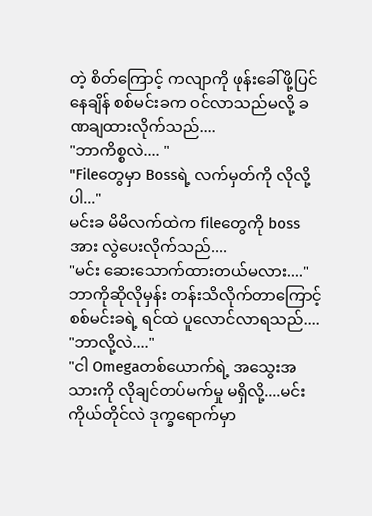တဲ့ စိတ်ကြောင့် ကလျာကို ဖုန်းခေါ်ဖို့ပြင်နေချိန် စစ်မင်းခက ဝင်လာသည်မလို့ ခဏချထားလိုက်သည်....
"ဘာကိစ္စလဲ.... "
"Fileတွေမှာ Bossရဲ့ လက်မှတ်ကို လိုလို့ပါ..."
မင်းခ မိမိလက်ထဲက fileတွေကို bossအား လွဲပေးလိုက်သည်....
"မင်း ဆေးသောက်ထားတယ်မလား...."
ဘာကိုဆိုလိုမှန်း တန်းသိလိုက်တာကြောင့် စစ်မင်းခရဲ့ ရင်ထဲ ပူလောင်လာရသည်....
"ဘာလို့လဲ...."
"ငါ Omegaတစ်ယောက်ရဲ့ အသွေးအသားကို လိုချင်တပ်မက်မှု မရှိလို့....မင်းကိုယ်တိုင်လဲ ဒုက္ခရောက်မှာ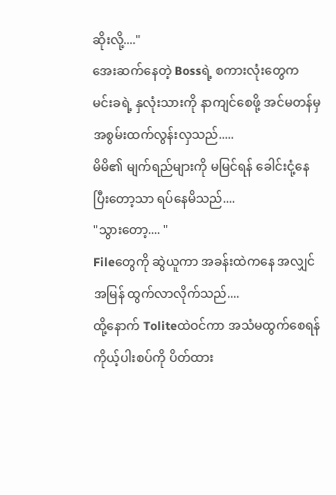ဆိုးလို့...."
အေးဆက်နေတဲ့ Bossရဲ့ စကားလုံးတွေက မင်းခရဲ့ နှလုံးသားကို နာကျင်စေဖို့ အင်မတန်မှ အစွမ်းထက်လွန်းလှသည်.....
မိမိ၏ မျက်ရည်များကို မမြင်ရန် ခေါင်းငုံ့နေပြီးတော့သာ ရပ်နေမိသည်....
"သွားတော့.... "
Fileတွေကို ဆွဲယူကာ အခန်းထဲကနေ အလျှင်အမြန် ထွက်လာလိုက်သည်....
ထို့နောက် Toliteထဲဝင်ကာ အသံမထွက်စေရန် ကိုယ့်ပါးစပ်ကို ပိတ်ထား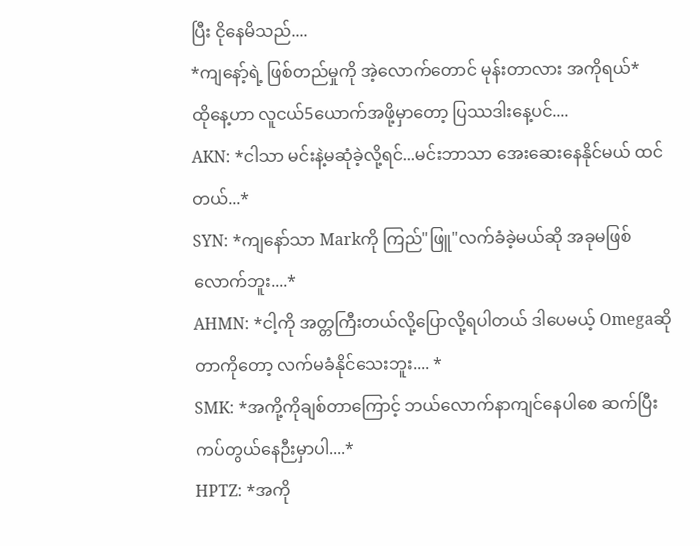ပြီး ငိုနေမိသည်....
*ကျနော့်ရဲ့ ဖြစ်တည်မှုကို အဲ့လောက်တောင် မုန်းတာလား အကိုရယ်*
ထိုနေ့ဟာ လူငယ်5ယောက်အဖို့မှာတော့ ပြဿဒါးနေ့ပင်....
AKN: *ငါသာ မင်းနဲ့မဆုံခဲ့လို့ရင်...မင်းဘာသာ အေးဆေးနေနိုင်မယ် ထင်တယ်...*
SYN: *ကျနော်သာ Markကို ကြည်"ဖြူ"လက်ခံခဲ့မယ်ဆို အခုမဖြစ်လောက်ဘူး....*
AHMN: *ငါ့ကို အတ္တကြီးတယ်လို့ပြောလို့ရပါတယ် ဒါပေမယ့် Omegaဆိုတာကိုတော့ လက်မခံနိုင်သေးဘူး.... *
SMK: *အကို့ကိုချစ်တာကြောင့် ဘယ်လောက်နာကျင်နေပါစေ ဆက်ပြီး ကပ်တွယ်နေဉီးမှာပါ....*
HPTZ: *အကို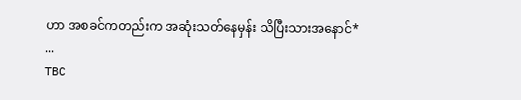ဟာ အစခင်ကတည်းက အဆုံးသတ်နေမှန်း သိပြီးသားအနောင်*
...
TBC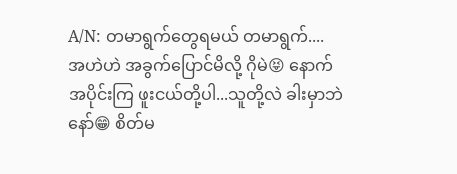A/N: တမာရွက်တွေရမယ် တမာရွက်....
အဟဲဟဲ အခွက်ပြောင်မိလို့ ဂိုမဲ😝 နောက်အပိုင်းကြ ဖူးငယ်တို့ပါ...သူတို့လဲ ခါးမှာဘဲနော်😁 စိတ်မ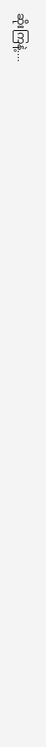ဆိုးကြနဲ့....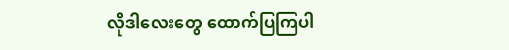လိုဒါလေးတွေ ထောက်ပြကြပါ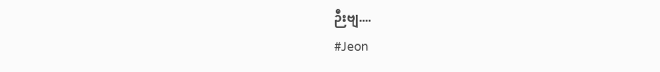ဉီးဗျ....
#Jeon